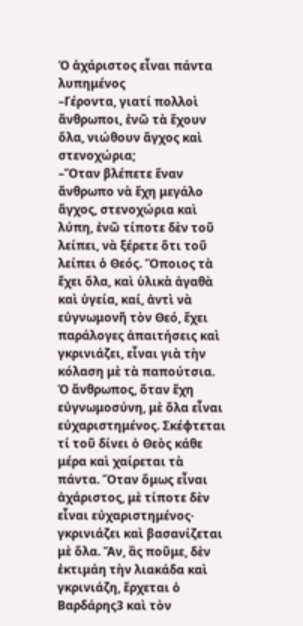Ὁ ἀχάριστος εἶναι πάντα λυπημένος
–Γέροντα, γιατί πολλοὶ ἄνθρωποι, ἐνῶ τὰ ἔχουν ὅλα, νιώθουν ἄγχος καὶ στενοχώρια;
–Ὅταν βλέπετε ἕναν ἄνθρωπο νὰ ἔχη μεγάλο ἄγχος, στενοχώρια καὶ λύπη, ἐνῶ τίποτε δὲν τοῦ λείπει, νὰ ξέρετε ὅτι τοῦ λείπει ὁ Θεός. Ὅποιος τὰ ἔχει ὅλα, καὶ ὑλικὰ ἀγαθὰ καὶ ὑγεία, καί, ἀντὶ νὰ εὐγνωμονῆ τὸν Θεό, ἔχει παράλογες ἀπαιτήσεις καὶ γκρινιάζει, εἶναι γιὰ τὴν κόλαση μὲ τὰ παπούτσια.
Ὁ ἄνθρωπος, ὅταν ἔχη εὐγνωμοσύνη, μὲ ὅλα εἶναι εὐχαριστημένος. Σκέφτεται τί τοῦ δίνει ὁ Θεὸς κάθε μέρα καὶ χαίρεται τὰ πάντα. Ὅταν ὅμως εἶναι ἀχάριστος, μὲ τίποτε δὲν εἶναι εὐχαριστημένος· γκρινιάζει καὶ βασανίζεται μὲ ὅλα. Ἄν, ἂς ποῦμε, δὲν ἐκτιμάη τὴν λιακάδα καὶ γκρινιάζη, ἔρχεται ὁ Βαρδάρης3 καὶ τὸν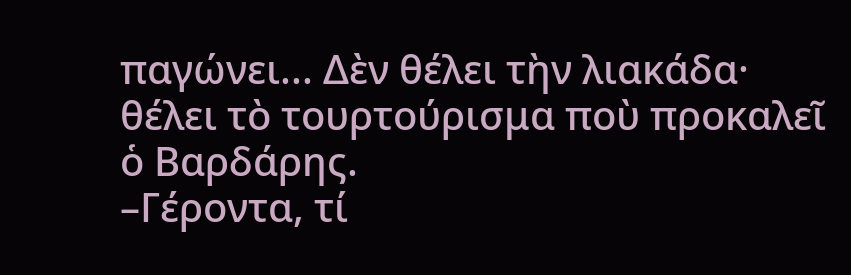παγώνει... Δὲν θέλει τὴν λιακάδα· θέλει τὸ τουρτούρισμα ποὺ προκαλεῖ ὁ Βαρδάρης.
–Γέροντα, τί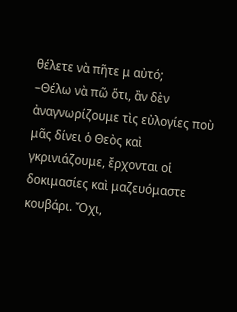θέλετε νὰ πῆτε μ αὐτό;
–Θέλω νὰ πῶ ὅτι, ἂν δὲν ἀναγνωρίζουμε τὶς εὐλογίες ποὺ μᾶς δίνει ὁ Θεὸς καὶ γκρινιάζουμε, ἔρχονται οἱ δοκιμασίες καὶ μαζευόμαστε κουβάρι. Ὄχι,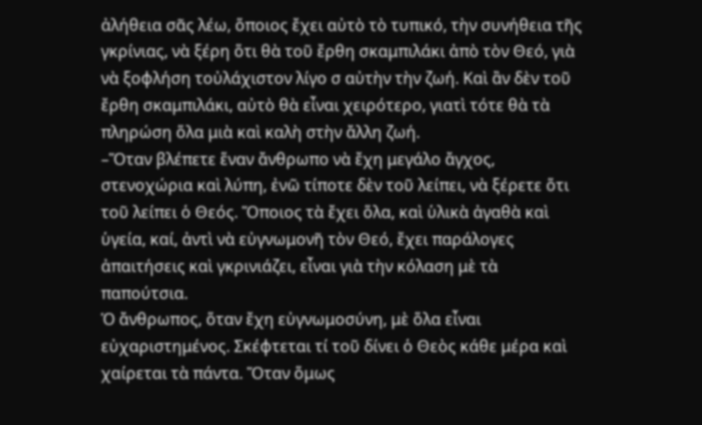ἀλήθεια σᾶς λέω, ὅποιος ἔχει αὐτὸ τὸ τυπικό, τὴν συνήθεια τῆς γκρίνιας, νὰ ξέρη ὅτι θὰ τοῦ ἔρθη σκαμπιλάκι ἀπὸ τὸν Θεό, γιὰ νὰ ξοφλήση τοὐλάχιστον λίγο σ αὐτὴν τὴν ζωή. Καὶ ἂν δὲν τοῦ ἔρθη σκαμπιλάκι, αὐτὸ θὰ εἶναι χειρότερο, γιατὶ τότε θὰ τὰ πληρώση ὅλα μιὰ καὶ καλὴ στὴν ἄλλη ζωή.
–Ὅταν βλέπετε ἕναν ἄνθρωπο νὰ ἔχη μεγάλο ἄγχος, στενοχώρια καὶ λύπη, ἐνῶ τίποτε δὲν τοῦ λείπει, νὰ ξέρετε ὅτι τοῦ λείπει ὁ Θεός. Ὅποιος τὰ ἔχει ὅλα, καὶ ὑλικὰ ἀγαθὰ καὶ ὑγεία, καί, ἀντὶ νὰ εὐγνωμονῆ τὸν Θεό, ἔχει παράλογες ἀπαιτήσεις καὶ γκρινιάζει, εἶναι γιὰ τὴν κόλαση μὲ τὰ παπούτσια.
Ὁ ἄνθρωπος, ὅταν ἔχη εὐγνωμοσύνη, μὲ ὅλα εἶναι εὐχαριστημένος. Σκέφτεται τί τοῦ δίνει ὁ Θεὸς κάθε μέρα καὶ χαίρεται τὰ πάντα. Ὅταν ὅμως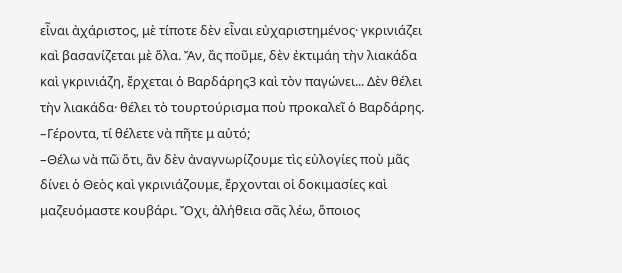εἶναι ἀχάριστος, μὲ τίποτε δὲν εἶναι εὐχαριστημένος· γκρινιάζει καὶ βασανίζεται μὲ ὅλα. Ἄν, ἂς ποῦμε, δὲν ἐκτιμάη τὴν λιακάδα καὶ γκρινιάζη, ἔρχεται ὁ Βαρδάρης3 καὶ τὸν παγώνει... Δὲν θέλει τὴν λιακάδα· θέλει τὸ τουρτούρισμα ποὺ προκαλεῖ ὁ Βαρδάρης.
–Γέροντα, τί θέλετε νὰ πῆτε μ αὐτό;
–Θέλω νὰ πῶ ὅτι, ἂν δὲν ἀναγνωρίζουμε τὶς εὐλογίες ποὺ μᾶς δίνει ὁ Θεὸς καὶ γκρινιάζουμε, ἔρχονται οἱ δοκιμασίες καὶ μαζευόμαστε κουβάρι. Ὄχι, ἀλήθεια σᾶς λέω, ὅποιος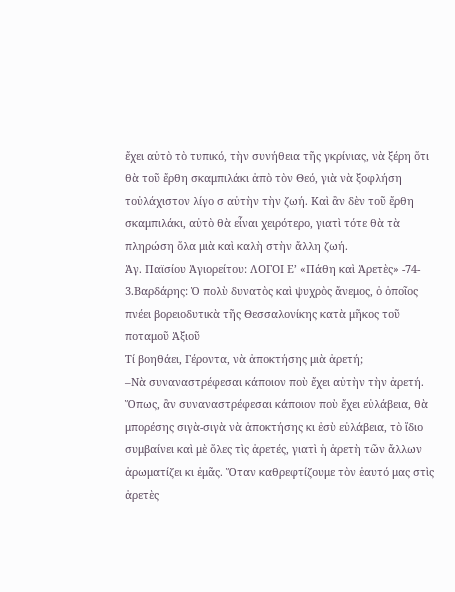ἔχει αὐτὸ τὸ τυπικό, τὴν συνήθεια τῆς γκρίνιας, νὰ ξέρη ὅτι θὰ τοῦ ἔρθη σκαμπιλάκι ἀπὸ τὸν Θεό, γιὰ νὰ ξοφλήση τοὐλάχιστον λίγο σ αὐτὴν τὴν ζωή. Καὶ ἂν δὲν τοῦ ἔρθη σκαμπιλάκι, αὐτὸ θὰ εἶναι χειρότερο, γιατὶ τότε θὰ τὰ πληρώση ὅλα μιὰ καὶ καλὴ στὴν ἄλλη ζωή.
Ἁγ. Παϊσίου Ἁγιορείτου: ΛΟΓΟΙ Ε’ «Πάθη καὶ Ἀρετὲς» -74-
3.Βαρδάρης: Ὁ πολὺ δυνατὸς καὶ ψυχρὸς ἄνεμος, ὁ ὁποῖος πνέει βορειοδυτικὰ τῆς Θεσσαλονίκης κατὰ μῆκος τοῦ ποταμοῦ Ἀξιοῦ
Τί βοηθάει, Γέροντα, νὰ ἀποκτήσης μιὰ ἀρετή;
–Νὰ συναναστρέφεσαι κάποιον ποὺ ἔχει αὐτὴν τὴν ἀρετή. Ὅπως, ἂν συναναστρέφεσαι κάποιον ποὺ ἔχει εὐλάβεια, θὰ μπορέσης σιγὰ-σιγὰ νὰ ἀποκτήσης κι ἐσὺ εὐλάβεια, τὸ ἴδιο συμβαίνει καὶ μὲ ὅλες τὶς ἀρετές, γιατὶ ἡ ἀρετὴ τῶν ἄλλων ἀρωματίζει κι ἐμᾶς. Ὅταν καθρεφτίζουμε τὸν ἑαυτό μας στὶς ἀρετὲς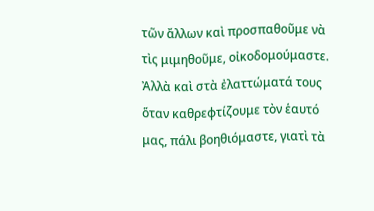τῶν ἄλλων καὶ προσπαθοῦμε νὰ τὶς μιμηθοῦμε, οἰκοδομούμαστε.
Ἀλλὰ καὶ στὰ ἐλαττώματά τους ὅταν καθρεφτίζουμε τὸν ἑαυτό μας, πάλι βοηθιόμαστε, γιατὶ τὰ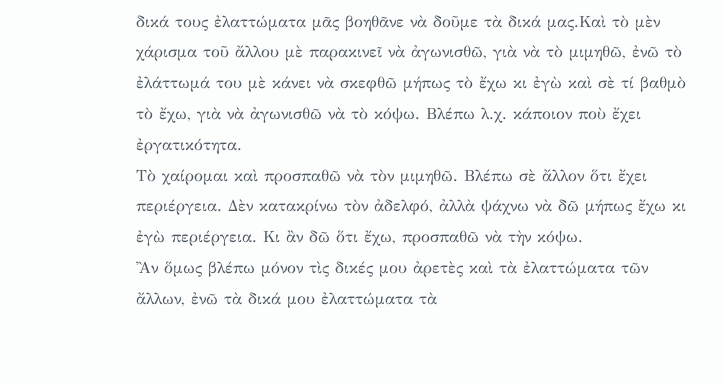δικά τους ἐλαττώματα μᾶς βοηθᾶνε νὰ δοῦμε τὰ δικά μας.Καὶ τὸ μὲν χάρισμα τοῦ ἄλλου μὲ παρακινεῖ νὰ ἀγωνισθῶ, γιὰ νὰ τὸ μιμηθῶ, ἐνῶ τὸ ἐλάττωμά του μὲ κάνει νὰ σκεφθῶ μήπως τὸ ἔχω κι ἐγὼ καὶ σὲ τί βαθμὸ τὸ ἔχω, γιὰ νὰ ἀγωνισθῶ νὰ τὸ κόψω. Βλέπω λ.χ. κάποιον ποὺ ἔχει ἐργατικότητα.
Τὸ χαίρομαι καὶ προσπαθῶ νὰ τὸν μιμηθῶ. Βλέπω σὲ ἄλλον ὅτι ἔχει περιέργεια. Δὲν κατακρίνω τὸν ἀδελφό, ἀλλὰ ψάχνω νὰ δῶ μήπως ἔχω κι ἐγὼ περιέργεια. Κι ἂν δῶ ὅτι ἔχω, προσπαθῶ νὰ τὴν κόψω.
Ἂν ὅμως βλέπω μόνον τὶς δικές μου ἀρετὲς καὶ τὰ ἐλαττώματα τῶν ἄλλων, ἐνῶ τὰ δικά μου ἐλαττώματα τὰ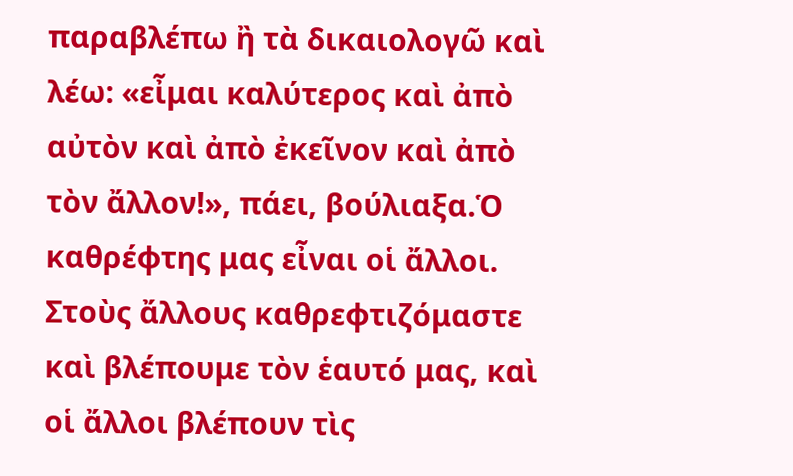παραβλέπω ἢ τὰ δικαιολογῶ καὶ λέω: «εἶμαι καλύτερος καὶ ἀπὸ αὐτὸν καὶ ἀπὸ ἐκεῖνον καὶ ἀπὸ τὸν ἄλλον!», πάει, βούλιαξα.Ὁ καθρέφτης μας εἶναι οἱ ἄλλοι. Στοὺς ἄλλους καθρεφτιζόμαστε καὶ βλέπουμε τὸν ἑαυτό μας, καὶ οἱ ἄλλοι βλέπουν τὶς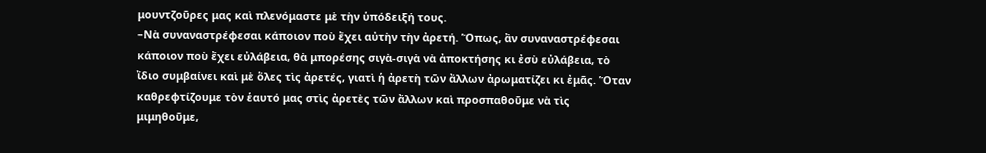μουντζοῦρες μας καὶ πλενόμαστε μὲ τὴν ὑπόδειξή τους.
–Νὰ συναναστρέφεσαι κάποιον ποὺ ἔχει αὐτὴν τὴν ἀρετή. Ὅπως, ἂν συναναστρέφεσαι κάποιον ποὺ ἔχει εὐλάβεια, θὰ μπορέσης σιγὰ-σιγὰ νὰ ἀποκτήσης κι ἐσὺ εὐλάβεια, τὸ ἴδιο συμβαίνει καὶ μὲ ὅλες τὶς ἀρετές, γιατὶ ἡ ἀρετὴ τῶν ἄλλων ἀρωματίζει κι ἐμᾶς. Ὅταν καθρεφτίζουμε τὸν ἑαυτό μας στὶς ἀρετὲς τῶν ἄλλων καὶ προσπαθοῦμε νὰ τὶς μιμηθοῦμε,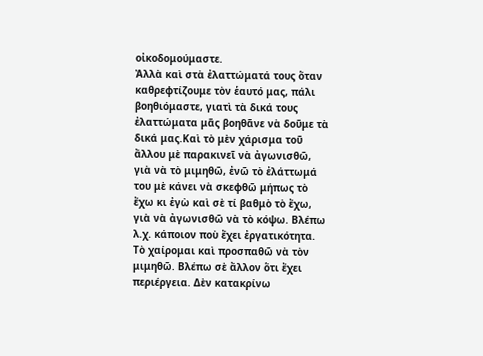οἰκοδομούμαστε.
Ἀλλὰ καὶ στὰ ἐλαττώματά τους ὅταν καθρεφτίζουμε τὸν ἑαυτό μας, πάλι βοηθιόμαστε, γιατὶ τὰ δικά τους ἐλαττώματα μᾶς βοηθᾶνε νὰ δοῦμε τὰ δικά μας.Καὶ τὸ μὲν χάρισμα τοῦ ἄλλου μὲ παρακινεῖ νὰ ἀγωνισθῶ, γιὰ νὰ τὸ μιμηθῶ, ἐνῶ τὸ ἐλάττωμά του μὲ κάνει νὰ σκεφθῶ μήπως τὸ ἔχω κι ἐγὼ καὶ σὲ τί βαθμὸ τὸ ἔχω, γιὰ νὰ ἀγωνισθῶ νὰ τὸ κόψω. Βλέπω λ.χ. κάποιον ποὺ ἔχει ἐργατικότητα.
Τὸ χαίρομαι καὶ προσπαθῶ νὰ τὸν μιμηθῶ. Βλέπω σὲ ἄλλον ὅτι ἔχει περιέργεια. Δὲν κατακρίνω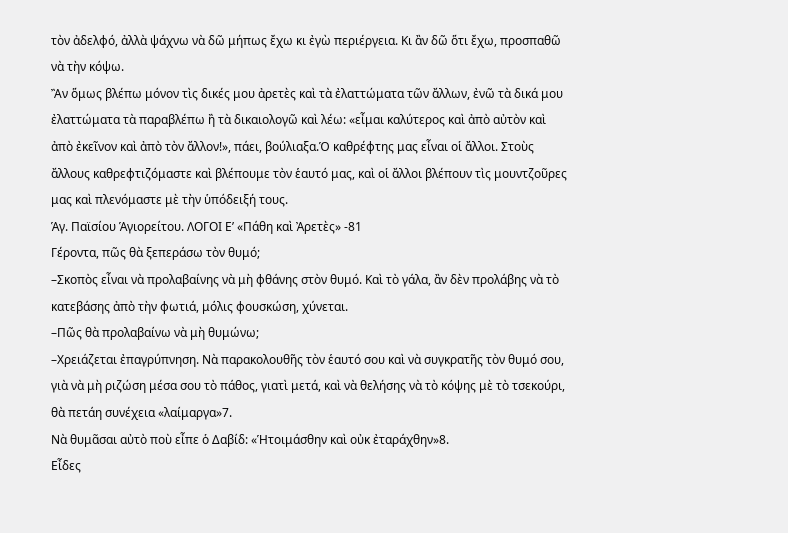τὸν ἀδελφό, ἀλλὰ ψάχνω νὰ δῶ μήπως ἔχω κι ἐγὼ περιέργεια. Κι ἂν δῶ ὅτι ἔχω, προσπαθῶ νὰ τὴν κόψω.
Ἂν ὅμως βλέπω μόνον τὶς δικές μου ἀρετὲς καὶ τὰ ἐλαττώματα τῶν ἄλλων, ἐνῶ τὰ δικά μου ἐλαττώματα τὰ παραβλέπω ἢ τὰ δικαιολογῶ καὶ λέω: «εἶμαι καλύτερος καὶ ἀπὸ αὐτὸν καὶ ἀπὸ ἐκεῖνον καὶ ἀπὸ τὸν ἄλλον!», πάει, βούλιαξα.Ὁ καθρέφτης μας εἶναι οἱ ἄλλοι. Στοὺς ἄλλους καθρεφτιζόμαστε καὶ βλέπουμε τὸν ἑαυτό μας, καὶ οἱ ἄλλοι βλέπουν τὶς μουντζοῦρες μας καὶ πλενόμαστε μὲ τὴν ὑπόδειξή τους.
Ἁγ. Παϊσίου Ἁγιορείτου. ΛΟΓΟΙ Ε’ «Πάθη καὶ Ἀρετὲς» -81
Γέροντα, πῶς θὰ ξεπεράσω τὸν θυμό;
–Σκοπὸς εἶναι νὰ προλαβαίνης νὰ μὴ φθάνης στὸν θυμό. Καὶ τὸ γάλα, ἂν δὲν προλάβης νὰ τὸ κατεβάσης ἀπὸ τὴν φωτιά, μόλις φουσκώση, χύνεται.
–Πῶς θὰ προλαβαίνω νὰ μὴ θυμώνω;
–Χρειάζεται ἐπαγρύπνηση. Νὰ παρακολουθῆς τὸν ἑαυτό σου καὶ νὰ συγκρατῆς τὸν θυμό σου, γιὰ νὰ μὴ ριζώση μέσα σου τὸ πάθος, γιατὶ μετά, καὶ νὰ θελήσης νὰ τὸ κόψης μὲ τὸ τσεκούρι, θὰ πετάη συνέχεια «λαίμαργα»7.
Νὰ θυμᾶσαι αὐτὸ ποὺ εἶπε ὁ Δαβίδ: «Ἡτοιμάσθην καὶ οὐκ ἐταράχθην»8.
Εἶδες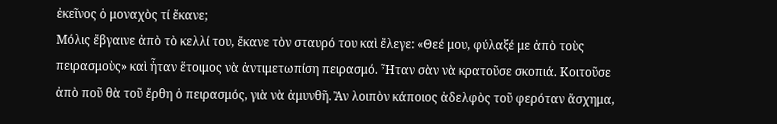ἐκεῖνος ὁ μοναχὸς τί ἔκανε;
Μόλις ἔβγαινε ἀπὸ τὸ κελλί του, ἔκανε τὸν σταυρό του καὶ ἔλεγε: «Θεέ μου, φύλαξέ με ἀπὸ τοὺς πειρασμοὺς» καὶ ἦταν ἕτοιμος νὰ ἀντιμετωπίση πειρασμό. Ἦταν σὰν νὰ κρατοῦσε σκοπιά. Κοιτοῦσε ἀπὸ ποῦ θὰ τοῦ ἔρθη ὁ πειρασμός, γιὰ νὰ ἀμυνθῆ. Ἂν λοιπὸν κάποιος ἀδελφὸς τοῦ φερόταν ἄσχημα,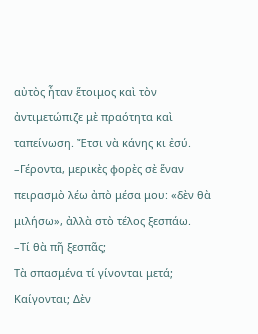αὐτὸς ἦταν ἕτοιμος καὶ τὸν ἀντιμετώπιζε μὲ πραότητα καὶ ταπείνωση. Ἔτσι νὰ κάνης κι ἐσύ.
–Γέροντα, μερικὲς φορὲς σὲ ἕναν πειρασμὸ λέω ἀπὸ μέσα μου: «δὲν θὰ μιλήσω», ἀλλὰ στὸ τέλος ξεσπάω.
–Τί θὰ πῆ ξεσπᾶς;
Τὰ σπασμένα τί γίνονται μετά; Καίγονται; Δὲν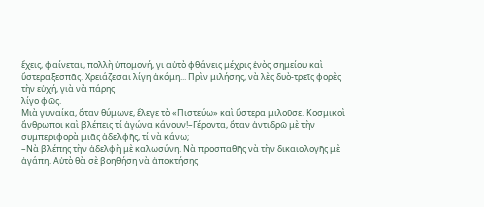ἔχεις, φαίνεται, πολλὴ ὑπομονή, γι αὐτὸ φθάνεις μέχρις ἑνὸς σημείου καὶ ὕστεραξεσπᾶς. Χρειάζεσαι λίγη ἀκόμη... Πρὶν μιλήσης, νὰ λὲς δυὸ-τρεῖς φορὲς τὴν εὐχή, γιὰ νὰ πάρης
λίγο φῶς.
Μιὰ γυναίκα, ὅταν θύμωνε, ἔλεγε τὸ «Πιστεύω» καὶ ὕστερα μιλοῦσε. Κοσμικοὶ ἄνθρωποι καὶ βλέπεις τί ἀγώνα κάνουν!–Γέροντα, ὅταν ἀντιδρῶ μὲ τὴν συμπεριφορὰ μιᾶς ἀδελφῆς, τί νὰ κάνω;
–Νὰ βλέπης τὴν ἀδελφὴ μὲ καλωσύνη. Νὰ προσπαθῆς νὰ τὴν δικαιολογῆς μὲ ἀγάπη. Αὐτὸ θὰ σὲ βοηθήση νὰ ἀποκτήσης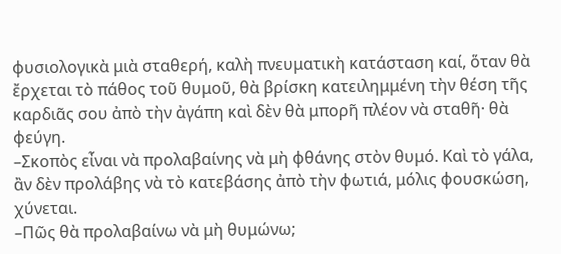φυσιολογικὰ μιὰ σταθερή, καλὴ πνευματικὴ κατάσταση καί, ὅταν θὰ ἔρχεται τὸ πάθος τοῦ θυμοῦ, θὰ βρίσκη κατειλημμένη τὴν θέση τῆς καρδιᾶς σου ἀπὸ τὴν ἀγάπη καὶ δὲν θὰ μπορῆ πλέον νὰ σταθῆ· θὰ φεύγη.
–Σκοπὸς εἶναι νὰ προλαβαίνης νὰ μὴ φθάνης στὸν θυμό. Καὶ τὸ γάλα, ἂν δὲν προλάβης νὰ τὸ κατεβάσης ἀπὸ τὴν φωτιά, μόλις φουσκώση, χύνεται.
–Πῶς θὰ προλαβαίνω νὰ μὴ θυμώνω;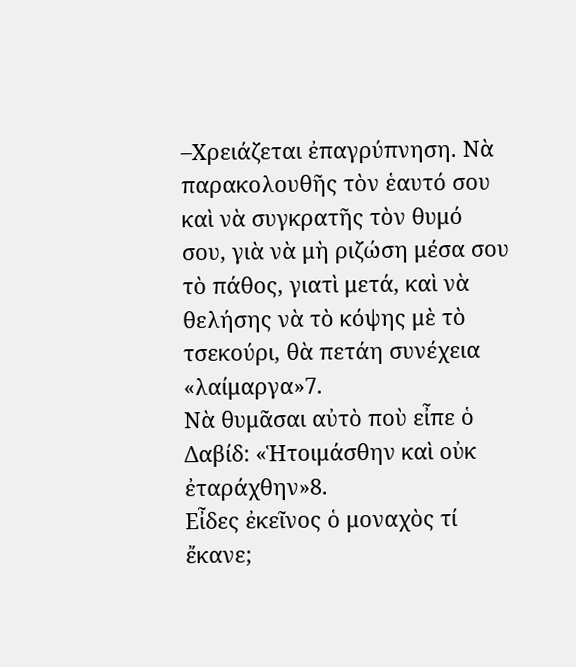–Χρειάζεται ἐπαγρύπνηση. Νὰ παρακολουθῆς τὸν ἑαυτό σου καὶ νὰ συγκρατῆς τὸν θυμό σου, γιὰ νὰ μὴ ριζώση μέσα σου τὸ πάθος, γιατὶ μετά, καὶ νὰ θελήσης νὰ τὸ κόψης μὲ τὸ τσεκούρι, θὰ πετάη συνέχεια «λαίμαργα»7.
Νὰ θυμᾶσαι αὐτὸ ποὺ εἶπε ὁ Δαβίδ: «Ἡτοιμάσθην καὶ οὐκ ἐταράχθην»8.
Εἶδες ἐκεῖνος ὁ μοναχὸς τί ἔκανε;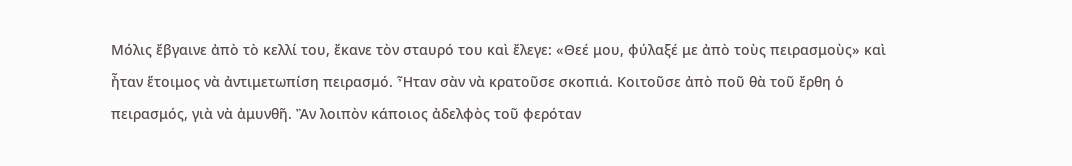Μόλις ἔβγαινε ἀπὸ τὸ κελλί του, ἔκανε τὸν σταυρό του καὶ ἔλεγε: «Θεέ μου, φύλαξέ με ἀπὸ τοὺς πειρασμοὺς» καὶ ἦταν ἕτοιμος νὰ ἀντιμετωπίση πειρασμό. Ἦταν σὰν νὰ κρατοῦσε σκοπιά. Κοιτοῦσε ἀπὸ ποῦ θὰ τοῦ ἔρθη ὁ πειρασμός, γιὰ νὰ ἀμυνθῆ. Ἂν λοιπὸν κάποιος ἀδελφὸς τοῦ φερόταν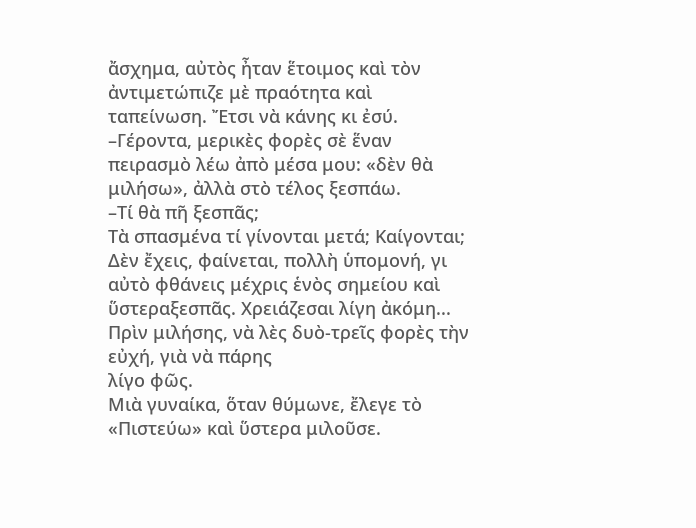ἄσχημα, αὐτὸς ἦταν ἕτοιμος καὶ τὸν ἀντιμετώπιζε μὲ πραότητα καὶ ταπείνωση. Ἔτσι νὰ κάνης κι ἐσύ.
–Γέροντα, μερικὲς φορὲς σὲ ἕναν πειρασμὸ λέω ἀπὸ μέσα μου: «δὲν θὰ μιλήσω», ἀλλὰ στὸ τέλος ξεσπάω.
–Τί θὰ πῆ ξεσπᾶς;
Τὰ σπασμένα τί γίνονται μετά; Καίγονται; Δὲν ἔχεις, φαίνεται, πολλὴ ὑπομονή, γι αὐτὸ φθάνεις μέχρις ἑνὸς σημείου καὶ ὕστεραξεσπᾶς. Χρειάζεσαι λίγη ἀκόμη... Πρὶν μιλήσης, νὰ λὲς δυὸ-τρεῖς φορὲς τὴν εὐχή, γιὰ νὰ πάρης
λίγο φῶς.
Μιὰ γυναίκα, ὅταν θύμωνε, ἔλεγε τὸ «Πιστεύω» καὶ ὕστερα μιλοῦσε.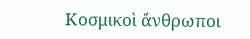Κοσμικοὶ ἄνθρωποι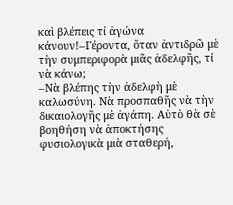καὶ βλέπεις τί ἀγώνα κάνουν!–Γέροντα, ὅταν ἀντιδρῶ μὲ τὴν συμπεριφορὰ μιᾶς ἀδελφῆς, τί νὰ κάνω;
–Νὰ βλέπης τὴν ἀδελφὴ μὲ καλωσύνη. Νὰ προσπαθῆς νὰ τὴν δικαιολογῆς μὲ ἀγάπη. Αὐτὸ θὰ σὲ βοηθήση νὰ ἀποκτήσης φυσιολογικὰ μιὰ σταθερή,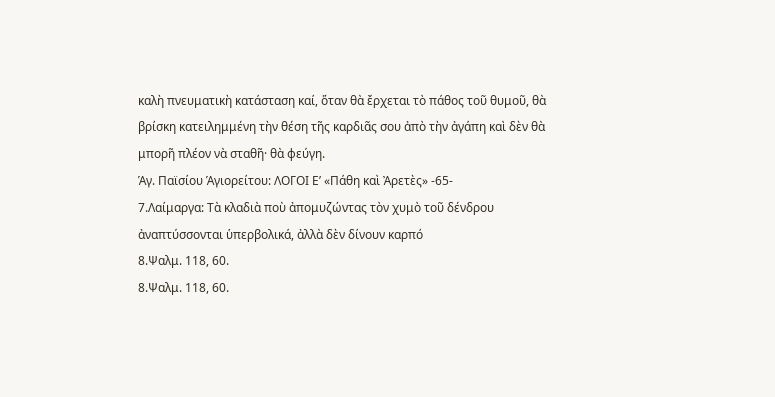καλὴ πνευματικὴ κατάσταση καί, ὅταν θὰ ἔρχεται τὸ πάθος τοῦ θυμοῦ, θὰ βρίσκη κατειλημμένη τὴν θέση τῆς καρδιᾶς σου ἀπὸ τὴν ἀγάπη καὶ δὲν θὰ μπορῆ πλέον νὰ σταθῆ· θὰ φεύγη.
Ἁγ. Παϊσίου Ἁγιορείτου: ΛΟΓΟΙ Ε’ «Πάθη καὶ Ἀρετὲς» -65-
7.Λαίμαργα: Τὰ κλαδιὰ ποὺ ἀπομυζώντας τὸν χυμὸ τοῦ δένδρου ἀναπτύσσονται ὑπερβολικά, ἀλλὰ δὲν δίνουν καρπό
8.Ψαλμ. 118, 60.
8.Ψαλμ. 118, 60.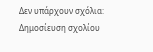Δεν υπάρχουν σχόλια:
Δημοσίευση σχολίου